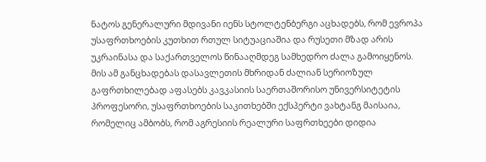ნატოს გენერალური მდივანი იენს სტოლტენბერგი აცხადებს, რომ ევროპა უსაფრთხოების კუთხით რთულ სიტუაციაშია და რუსეთი მზად არის უკრაინასა და საქართველოს წინააღმდეგ სამხედრო ძალა გამოიყენოს.
მის ამ განცხადებას დასავლეთის მხრიდან ძალიან სერიოზულ გაფრთხილებად აფასებს კავკასიის საერთაშორისო უნივერსიტეტის პროფესორი, უსაფრთხოების საკითხებში ექსპერტი ვახტანგ მაისაია, რომელიც ამბობს, რომ აგრესიის რეალური საფრთხეები დიდია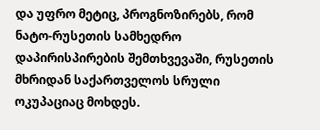და უფრო მეტიც, პროგნოზირებს, რომ ნატო-რუსეთის სამხედრო დაპირისპირების შემთხვევაში, რუსეთის მხრიდან საქართველოს სრული ოკუპაციაც მოხდეს.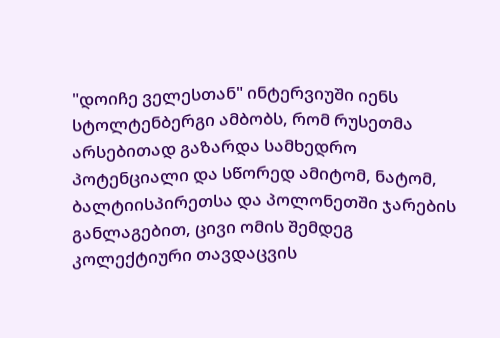"დოიჩე ველესთან" ინტერვიუში იენს სტოლტენბერგი ამბობს, რომ რუსეთმა არსებითად გაზარდა სამხედრო პოტენციალი და სწორედ ამიტომ, ნატომ, ბალტიისპირეთსა და პოლონეთში ჯარების განლაგებით, ცივი ომის შემდეგ კოლექტიური თავდაცვის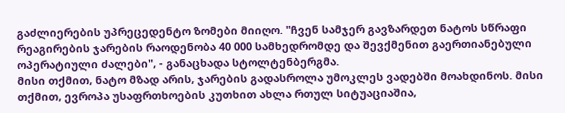გაძლიერების უპრეცედენტო ზომები მიიღო. "ჩვენ სამჯერ გავზარდეთ ნატოს სწრაფი რეაგირების ჯარების რაოდენობა 40 000 სამხედრომდე და შევქმენით გაერთიანებული ოპერატიული ძალები", - განაცხადა სტოლტენბერგმა.
მისი თქმით, ნატო მზად არის, ჯარების გადასროლა უმოკლეს ვადებში მოახდინოს. მისი თქმით, ევროპა უსაფრთხოების კუთხით ახლა რთულ სიტუაციაშია,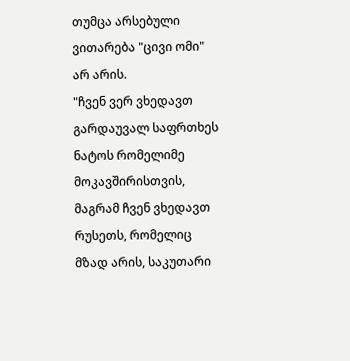თუმცა არსებული ვითარება "ცივი ომი" არ არის.
"ჩვენ ვერ ვხედავთ გარდაუვალ საფრთხეს ნატოს რომელიმე მოკავშირისთვის, მაგრამ ჩვენ ვხედავთ რუსეთს, რომელიც მზად არის, საკუთარი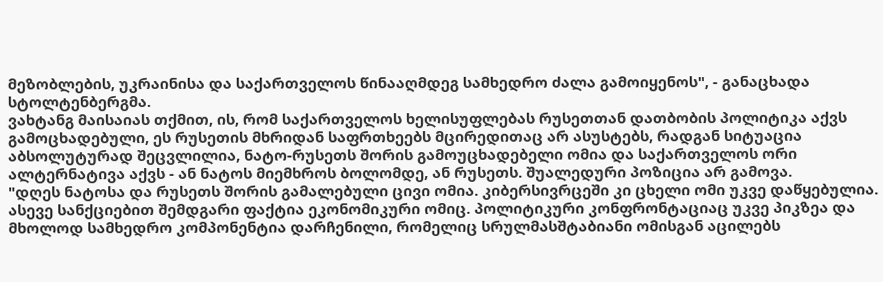მეზობლების, უკრაინისა და საქართველოს წინააღმდეგ სამხედრო ძალა გამოიყენოს", - განაცხადა სტოლტენბერგმა.
ვახტანგ მაისაიას თქმით, ის, რომ საქართველოს ხელისუფლებას რუსეთთან დათბობის პოლიტიკა აქვს გამოცხადებული, ეს რუსეთის მხრიდან საფრთხეებს მცირედითაც არ ასუსტებს, რადგან სიტუაცია აბსოლუტურად შეცვლილია, ნატო-რუსეთს შორის გამოუცხადებელი ომია და საქართველოს ორი ალტერნატივა აქვს - ან ნატოს მიემხროს ბოლომდე, ან რუსეთს. შუალედური პოზიცია არ გამოვა.
"დღეს ნატოსა და რუსეთს შორის გამალებული ცივი ომია. კიბერსივრცეში კი ცხელი ომი უკვე დაწყებულია. ასევე სანქციებით შემდგარი ფაქტია ეკონომიკური ომიც. პოლიტიკური კონფრონტაციაც უკვე პიკზეა და მხოლოდ სამხედრო კომპონენტია დარჩენილი, რომელიც სრულმასშტაბიანი ომისგან აცილებს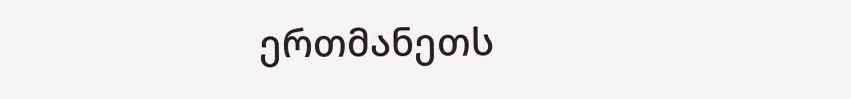ერთმანეთს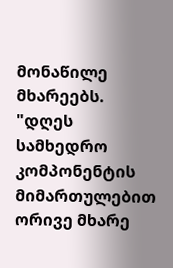მონაწილე მხარეებს.
"დღეს სამხედრო კომპონენტის მიმართულებით ორივე მხარე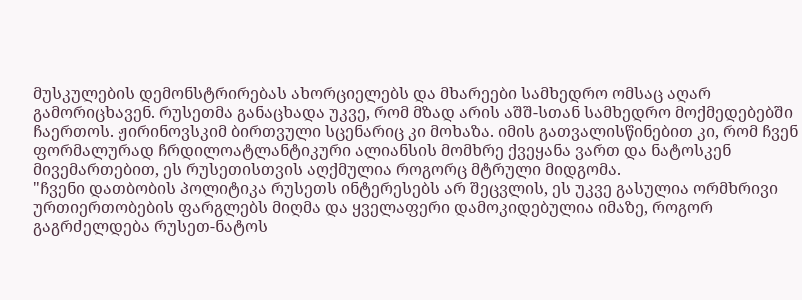მუსკულების დემონსტრირებას ახორციელებს და მხარეები სამხედრო ომსაც აღარ გამორიცხავენ. რუსეთმა განაცხადა უკვე, რომ მზად არის აშშ-სთან სამხედრო მოქმედებებში ჩაერთოს. ჟირინოვსკიმ ბირთვული სცენარიც კი მოხაზა. იმის გათვალისწინებით კი, რომ ჩვენ ფორმალურად ჩრდილოატლანტიკური ალიანსის მომხრე ქვეყანა ვართ და ნატოსკენ მივემართებით, ეს რუსეთისთვის აღქმულია როგორც მტრული მიდგომა.
"ჩვენი დათბობის პოლიტიკა რუსეთს ინტერესებს არ შეცვლის, ეს უკვე გასულია ორმხრივი ურთიერთობების ფარგლებს მიღმა და ყველაფერი დამოკიდებულია იმაზე, როგორ გაგრძელდება რუსეთ-ნატოს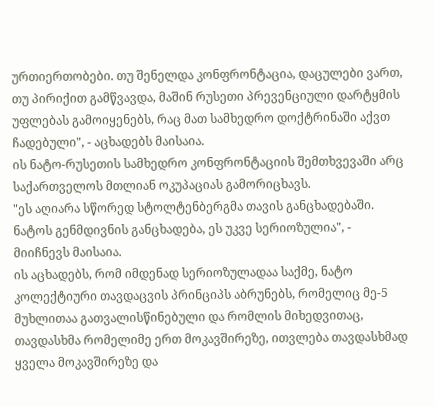ურთიერთობები. თუ შენელდა კონფრონტაცია, დაცულები ვართ, თუ პირიქით გამწვავდა, მაშინ რუსეთი პრევენციული დარტყმის უფლებას გამოიყენებს, რაც მათ სამხედრო დოქტრინაში აქვთ ჩადებული", - აცხადებს მაისაია.
ის ნატო-რუსეთის სამხედრო კონფრონტაციის შემთხვევაში არც საქართველოს მთლიან ოკუპაციას გამორიცხავს.
"ეს აღიარა სწორედ სტოლტენბერგმა თავის განცხადებაში. ნატოს გენმდივნის განცხადება, ეს უკვე სერიოზულია", - მიიჩნევს მაისაია.
ის აცხადებს, რომ იმდენად სერიოზულადაა საქმე, ნატო კოლექტიური თავდაცვის პრინციპს აბრუნებს, რომელიც მე-5 მუხლითაა გათვალისწინებული და რომლის მიხედვითაც, თავდასხმა რომელიმე ერთ მოკავშირეზე, ითვლება თავდასხმად ყველა მოკავშირეზე და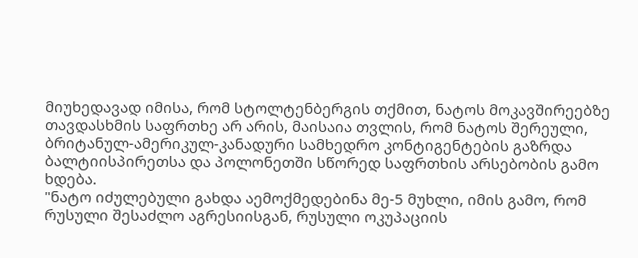მიუხედავად იმისა, რომ სტოლტენბერგის თქმით, ნატოს მოკავშირეებზე თავდასხმის საფრთხე არ არის, მაისაია თვლის, რომ ნატოს შერეული, ბრიტანულ-ამერიკულ-კანადური სამხედრო კონტიგენტების გაზრდა ბალტიისპირეთსა და პოლონეთში სწორედ საფრთხის არსებობის გამო ხდება.
"ნატო იძულებული გახდა აემოქმედებინა მე-5 მუხლი, იმის გამო, რომ რუსული შესაძლო აგრესიისგან, რუსული ოკუპაციის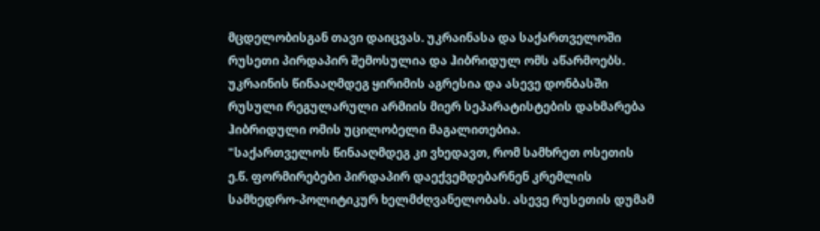მცდელობისგან თავი დაიცვას. უკრაინასა და საქართველოში რუსეთი პირდაპირ შემოსულია და ჰიბრიდულ ომს აწარმოებს. უკრაინის წინააღმდეგ ყირიმის აგრესია და ასევე დონბასში რუსული რეგულარული არმიის მიერ სეპარატისტების დახმარება ჰიბრიდული ომის უცილობელი მაგალითებია.
"საქართველოს წინააღმდეგ კი ვხედავთ, რომ სამხრეთ ოსეთის ე.წ. ფორმირებები პირდაპირ დაექვემდებარნენ კრემლის სამხედრო-პოლიტიკურ ხელმძღვანელობას. ასევე რუსეთის დუმამ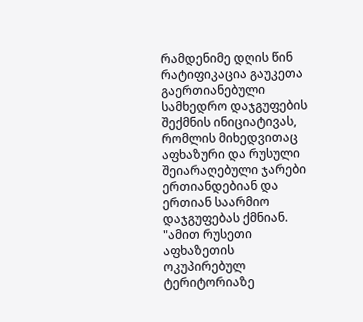რამდენიმე დღის წინ რატიფიკაცია გაუკეთა გაერთიანებული სამხედრო დაჯგუფების შექმნის ინიციატივას, რომლის მიხედვითაც აფხაზური და რუსული შეიარაღებული ჯარები ერთიანდებიან და ერთიან საარმიო დაჯგუფებას ქმნიან.
"ამით რუსეთი აფხაზეთის ოკუპირებულ ტერიტორიაზე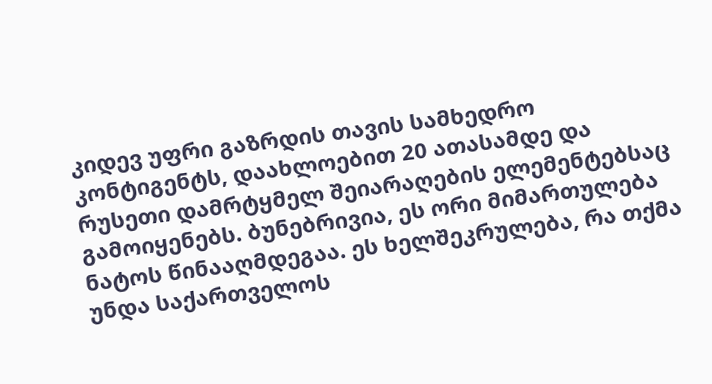კიდევ უფრი გაზრდის თავის სამხედრო კონტიგენტს, დაახლოებით 20 ათასამდე და რუსეთი დამრტყმელ შეიარაღების ელემენტებსაც გამოიყენებს. ბუნებრივია, ეს ორი მიმართულება ნატოს წინააღმდეგაა. ეს ხელშეკრულება, რა თქმა უნდა საქართველოს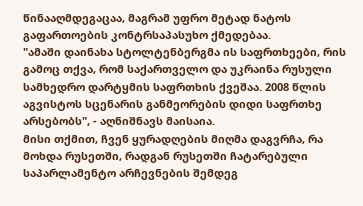წინააღმდეგაცაა, მაგრამ უფრო მეტად ნატოს გაფართოების კონტრსაპასუხო ქმედებაა.
"ამაში დაინახა სტოლტენბერგმა ის საფრთხეები, რის გამოც თქვა, რომ საქართველო და უკრაინა რუსული სამხედრო დარტყმის საფრთხის ქვეშაა. 2008 წლის აგვისტოს სცენარის განმეორების დიდი საფრთხე არსებობს", - აღნიშნავს მაისაია.
მისი თქმით, ჩვენ ყურადღების მიღმა დაგვრჩა, რა მოხდა რუსეთში, რადგან რუსეთში ჩატარებული საპარლამენტო არჩევნების შემდეგ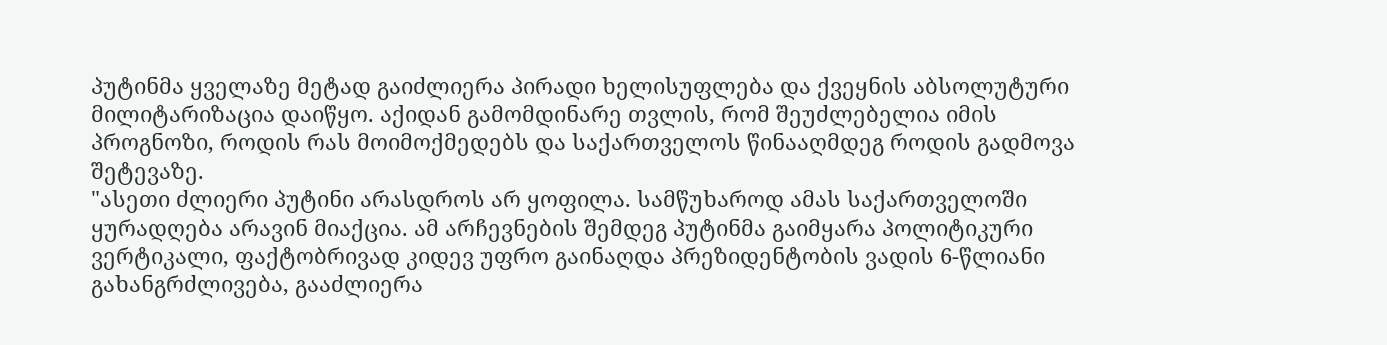პუტინმა ყველაზე მეტად გაიძლიერა პირადი ხელისუფლება და ქვეყნის აბსოლუტური მილიტარიზაცია დაიწყო. აქიდან გამომდინარე თვლის, რომ შეუძლებელია იმის პროგნოზი, როდის რას მოიმოქმედებს და საქართველოს წინააღმდეგ როდის გადმოვა შეტევაზე.
"ასეთი ძლიერი პუტინი არასდროს არ ყოფილა. სამწუხაროდ ამას საქართველოში ყურადღება არავინ მიაქცია. ამ არჩევნების შემდეგ პუტინმა გაიმყარა პოლიტიკური ვერტიკალი, ფაქტობრივად კიდევ უფრო გაინაღდა პრეზიდენტობის ვადის 6-წლიანი გახანგრძლივება, გააძლიერა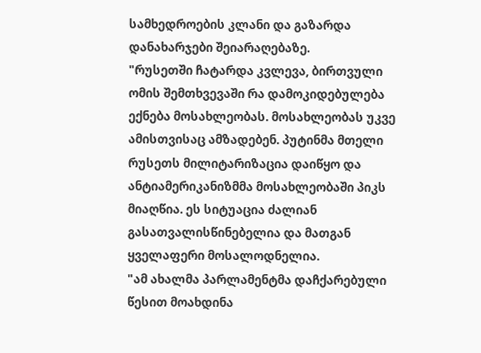სამხედროების კლანი და გაზარდა დანახარჯები შეიარაღებაზე.
"რუსეთში ჩატარდა კვლევა, ბირთვული ომის შემთხვევაში რა დამოკიდებულება ექნება მოსახლეობას. მოსახლეობას უკვე ამისთვისაც ამზადებენ. პუტინმა მთელი რუსეთს მილიტარიზაცია დაიწყო და ანტიამერიკანიზმმა მოსახლეობაში პიკს მიაღწია. ეს სიტუაცია ძალიან გასათვალისწინებელია და მათგან ყველაფერი მოსალოდნელია.
"ამ ახალმა პარლამენტმა დაჩქარებული წესით მოახდინა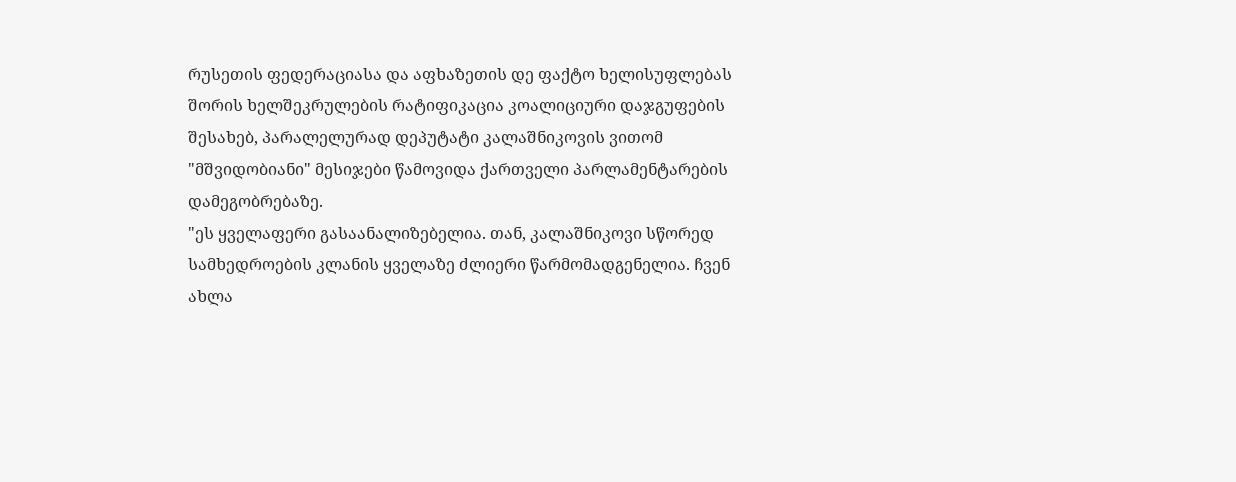რუსეთის ფედერაციასა და აფხაზეთის დე ფაქტო ხელისუფლებას შორის ხელშეკრულების რატიფიკაცია კოალიციური დაჯგუფების შესახებ, პარალელურად დეპუტატი კალაშნიკოვის ვითომ "მშვიდობიანი" მესიჯები წამოვიდა ქართველი პარლამენტარების დამეგობრებაზე.
"ეს ყველაფერი გასაანალიზებელია. თან, კალაშნიკოვი სწორედ სამხედროების კლანის ყველაზე ძლიერი წარმომადგენელია. ჩვენ ახლა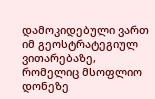დამოკიდებული ვართ იმ გეოსტრატეგიულ ვითარებაზე, რომელიც მსოფლიო დონეზე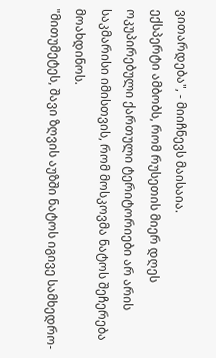ვითარდება", - მიიჩნევს მაისაია.
ექსპერტი ამბობს, რომ რუსეთის მიერ დღეს ოკუპირებული ქართული ტერიტორიები არ არის საკმარისი იმისთვის, რომ მოსკოვმა ნატოს შეჩერება მოახდინოს.
"მითუმეტეს, შავი ზღვის აუზში ნატოს იგივე სამხედრო-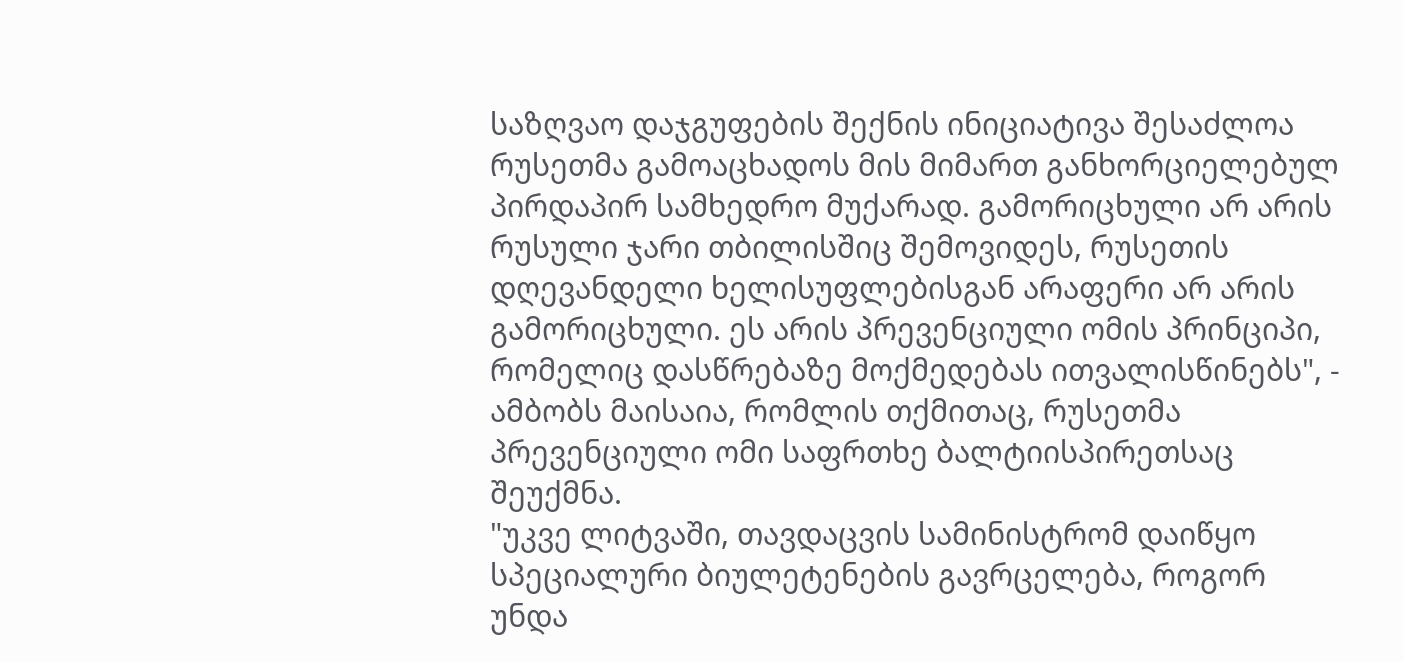საზღვაო დაჯგუფების შექნის ინიციატივა შესაძლოა რუსეთმა გამოაცხადოს მის მიმართ განხორციელებულ პირდაპირ სამხედრო მუქარად. გამორიცხული არ არის რუსული ჯარი თბილისშიც შემოვიდეს, რუსეთის დღევანდელი ხელისუფლებისგან არაფერი არ არის გამორიცხული. ეს არის პრევენციული ომის პრინციპი, რომელიც დასწრებაზე მოქმედებას ითვალისწინებს", - ამბობს მაისაია, რომლის თქმითაც, რუსეთმა პრევენციული ომი საფრთხე ბალტიისპირეთსაც შეუქმნა.
"უკვე ლიტვაში, თავდაცვის სამინისტრომ დაიწყო სპეციალური ბიულეტენების გავრცელება, როგორ უნდა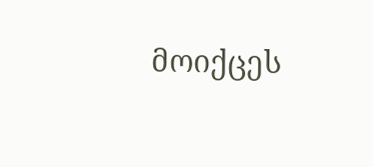მოიქცეს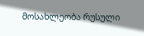მოსახლეობა რუსული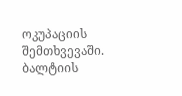ოკუპაციის შემთხვევაში. ბალტიის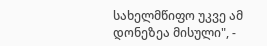სახელმწიფო უკვე ამ დონეზეა მისული", -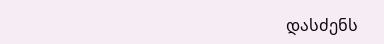დასძენს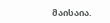მაისაია.